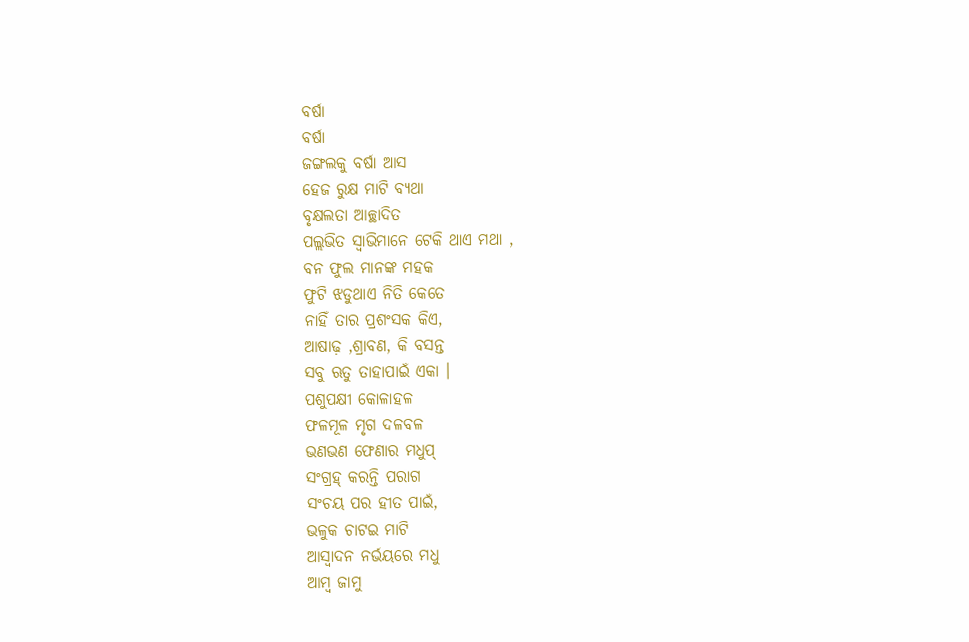ବର୍ଷା
ବର୍ଷା
ଜଙ୍ଗଲକୁ ବର୍ଷା ଆସ
ହେଜ ରୁକ୍ଷ ମାଟି ବ୍ୟଥା
ବୃକ୍ଷଲତା ଆଚ୍ଛାଦିତ
ପଲ୍ଲଭିତ ସ୍ବାଭିମାନେ ଟେକି ଥାଏ ମଥା ,
ବନ ଫୁଲ ମାନଙ୍କ ମହକ
ଫୁଟି ଝଡୁଥାଏ ନିତି କେତେ
ନାହିଁ ତାର ପ୍ରଶଂସକ କିଏ,
ଆଷାଢ଼ ,ଶ୍ରାବଣ, କି ବସନ୍ତ
ସବୁ ଋତୁ ତାହାପାଇଁ ଏକା ।
ପଶୁପକ୍ଷୀ କୋଳାହଳ
ଫଳମୂଳ ମୃଗ ଦଳବଳ
ଭଣଭଣ ଫେଣାର ମଧୁପ୍
ସଂଗ୍ରହ୍ କରନ୍ତି ପରାଗ
ସଂଚୟ ପର ହୀତ ପାଇଁ,
ଭଳୁକ ଚାଟଇ ମାଟି
ଆସ୍ୱାଦନ ନର୍ଭୟରେ ମଧୁ
ଆମ୍ବ ଜାମୁ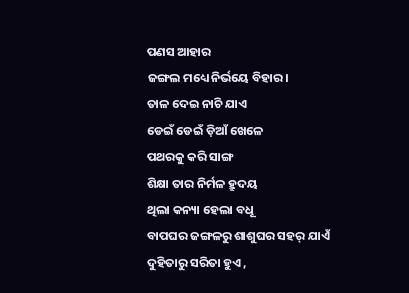ପଣସ ଆହାର
ଜଙ୍ଗଲ ମଧ୍ୟେ ନିର୍ଭୟେ ବିହାର।
ତାଳ ଦେଇ ନାଚି ଯାଏ
ଡେଇଁ ଡେଇଁ ଡ଼ିଆଁ ଖେଳେ
ପଥରକୁ କରି ସାଙ୍ଗ
ଶିକ୍ଷା ତାର ନିର୍ମଳ ହ୍ରୁଦୟ
ଥିଲା କନ୍ୟା ହେଲା ବଧୂ
ବାପଘର ଜଙ୍ଗଳରୁ ଶାଶୁଘର ସହର୍ ଯାଏଁ
ଦୁହିତାରୁ ସରିତା ହୁଏ ,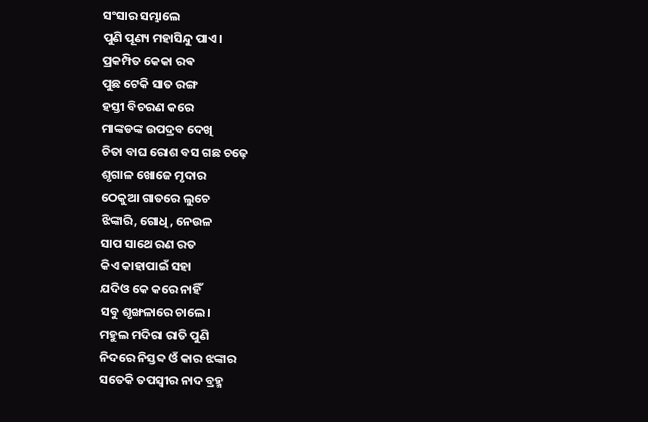ସଂସାର ସମ୍ଭାଲେ
ପୁଣି ପୂଣ୍ୟ ମହାସିନ୍ଦୁ ପାଏ।
ପ୍ରକମ୍ପିତ କେକା ରଵ
ପୁଛ ଟେକି ସାତ ରଙ୍ଗ
ହସ୍ତୀ ବିଚରଣ କରେ
ମାଙ୍କଡଙ୍କ ଉପଦ୍ରବ ଦେଖି
ଚିତା ବାଘ ରୋଶ ବସ ଗଛ ଚଢ଼େ
ଶୃଗାଳ ଖୋଜେ ମୃଦାର
ଠେକୁଆ ଗାତରେ ଲୁଚେ
ଝିଙ୍କାରି, ଗୋଧି, ନେଉଳ
ସାପ ସାଥେ ରଣ ରତ
କିଏ କାହାପାଇଁ ସହା
ଯଦିଓ କେ କରେ ନାହିଁ
ସବୁ ଶୃଙ୍ଖଳାରେ ଚାଲେ।
ମହୁଲ ମଦିରା ରାତି ପୁଣି
ନିଦରେ ନିସ୍ତବ୍ଦ ଓଁ କାର ଝଙ୍କାର
ସତେକି ତପସ୍ୱୀର ନାଦ ବ୍ରହ୍ମ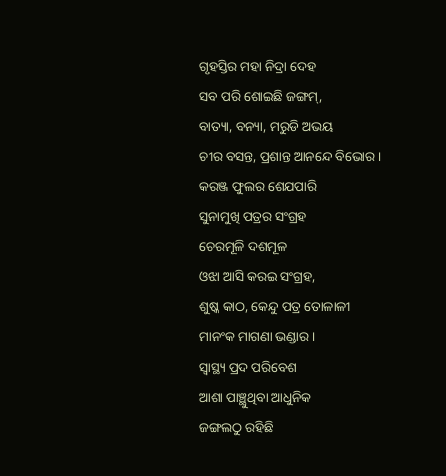ଗୃହସ୍ତିର ମହା ନିଦ୍ରା ଦେହ
ସବ ପରି ଶୋଇଛି ଜଙ୍ଗମ୍,
ବାତ୍ୟା, ବନ୍ୟା, ମରୁଡି ଅଭୟ
ଚୀର ବସନ୍ତ, ପ୍ରଶାନ୍ତ ଆନନ୍ଦେ ବିଭୋର।
କରଞ୍ଜ ଫୁଲର ଶେଯପାରି
ସୁନାମୁଖି ପତ୍ରର ସଂଗ୍ରହ
ଚେରମୂଳି ଦଶମୂଳ
ଓଝା ଆସି କରଇ ସଂଗ୍ରହ,
ଶୁଷ୍କ କାଠ, କେନ୍ଦୁ ପତ୍ର ତୋଳାଳୀ
ମାନଂକ ମାଗଣା ଭଣ୍ଡାର।
ସ୍ୱାସ୍ଥ୍ୟ ପ୍ରଦ ପରିବେଶ
ଆଶା ପାଞ୍ଛୁଥିବା ଆଧୁନିକ
ଜଙ୍ଗଲଠୁ ରହିଛି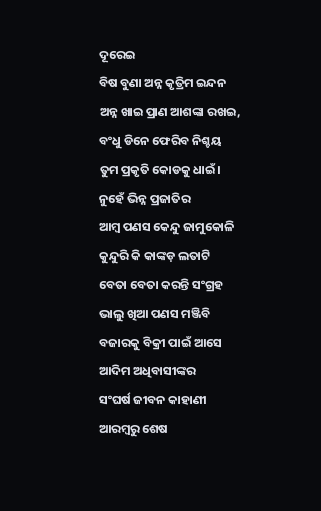ଦୂରେଇ
ବିଷ ବୁଣା ଅନ୍ନ କୃତ୍ରିମ ଇନ୍ଦନ
ଅନ୍ନ ଖାଇ ପ୍ରାଣ ଆଶଙ୍କା ରଖଇ,
ବଂଧୁ ଡିନେ ଫେରିବ ନିଶ୍ଚୟ
ତୁମ ପ୍ରକୃତି କୋଡକୁ ଧାଇଁ।
ନୁହେଁ ଭିନ୍ନ ପ୍ରଜାତିର
ଆମ୍ବ ପଣସ କେନ୍ଦୁ ଜାମୁକୋଳି
କୁନ୍ଦୁରି କି କାଙ୍କଡ଼ ଲତାଟି
ବେତା ବେତା କରନ୍ତି ସଂଗ୍ରହ
ଭାଲୁ ଖିଆ ପଣସ ମଞ୍ଜିବି
ବଜାରକୁ ବିକ୍ରୀ ପାଇଁ ଆସେ
ଆଦିମ ଅଧିବାସୀଙ୍କର
ସଂଘର୍ଷ ଜୀବନ କାହାଣୀ
ଆରମ୍ବରୁ ଶେଷ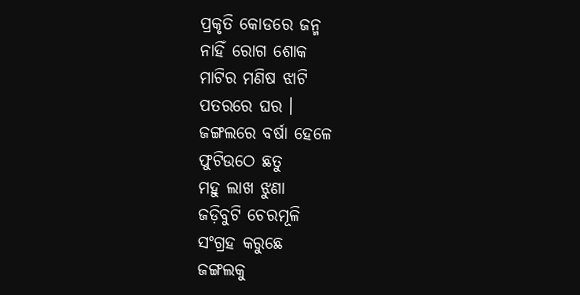ପ୍ରକୃତି କୋଡରେ ଜନ୍ମ
ନାହିଁ ରୋଗ ଶୋକ
ମାଟିର ମଣିଷ ଝାଟି
ପତରରେ ଘର ।
ଜଙ୍ଗଲରେ ବର୍ଷା ହେଳେ
ଫୁଟିଉଠେ ଛତୁ
ମହୁ ଲାଖ ଝୁଣା
ଜଡ଼ିବୁଟି ଚେରମୂଳି
ସଂଗ୍ରହ କରୁଛେ
ଜଙ୍ଗଲକୁ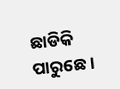ଛାଡିକି ପାରୁଛେ।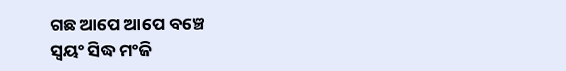ଗଛ ଆପେ ଆପେ ବଞ୍ଚେ
ସ୍ଵୟଂ ସିଦ୍ଧ ମଂଜି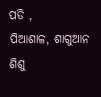ପଡି ,
ପିଆଶାଳ, ଶାଗୁଆନ ଶିଶୁ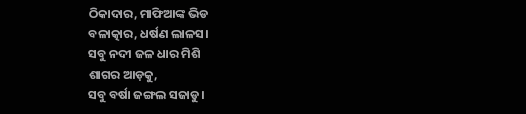ଠିକାଦାର, ମାଫିଆଙ୍କ ଭିଡ
ବଳାତ୍କାର, ଧର୍ଷଣ ଲାଳସ।
ସବୁ ନଦୀ ଜଳ ଧାର ମିଶି
ଶାଗର ଆଡ଼କୁ,
ସବୁ ବର୍ଷା ଜଙ୍ଗଲ ସଜାଡୁ।